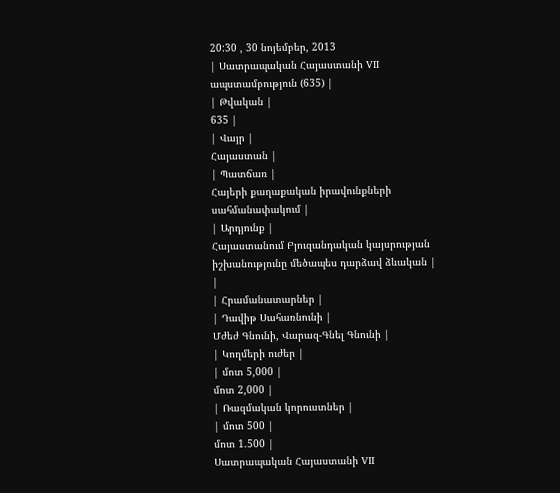20:30 , 30 նոյեմբեր, 2013
| Սատրապական Հայաստանի VII ապստամբություն (635) |
| Թվական |
635 |
| Վայր |
Հայաստան |
| Պատճառ |
Հայերի քաղաքական իրավունքների սահմանափակում |
| Արդյունք |
Հայաստանում Բյուզանդական կայսրության իշխանությունը մեծապես դարձավ ձևական |
|
| Հրամանատարներ |
| Դավիթ Սահառնունի |
Մժեժ Գնունի, Վարազ-Գնել Գնունի |
| Կողմերի ուժեր |
| մոտ 5,000 |
մոտ 2,000 |
| Ռազմական կորուստներ |
| մոտ 500 |
մոտ 1.500 |
Սատրապական Հայաստանի VII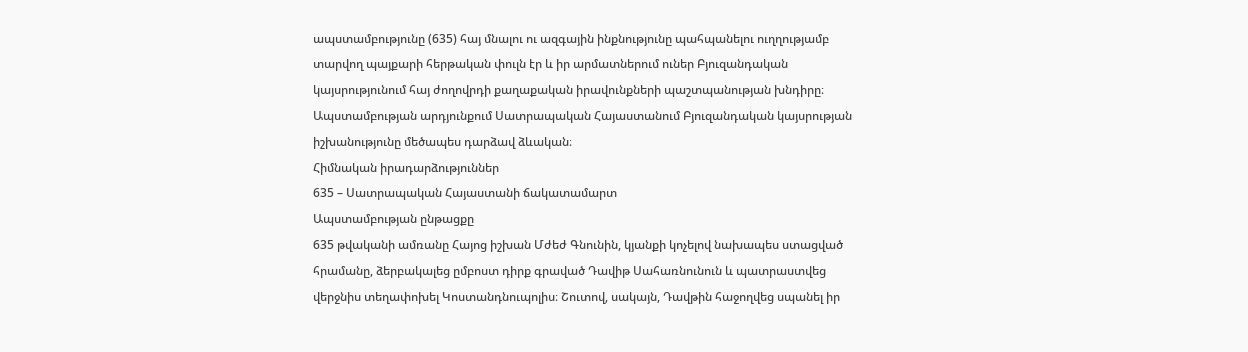ապստամբությունը (635) հայ մնալու ու ազգային ինքնությունը պահպանելու ուղղությամբ տարվող պայքարի հերթական փուլն էր և իր արմատներում ուներ Բյուզանդական կայսրությունում հայ ժողովրդի քաղաքական իրավունքների պաշտպանության խնդիրը։ Ապստամբության արդյունքում Սատրապական Հայաստանում Բյուզանդական կայսրության իշխանությունը մեծապես դարձավ ձևական։
Հիմնական իրադարձություններ
635 – Սատրապական Հայաստանի ճակատամարտ
Ապստամբության ընթացքը
635 թվականի ամռանը Հայոց իշխան Մժեժ Գնունին, կյանքի կոչելով նախապես ստացված հրամանը, ձերբակալեց ըմբոստ դիրք գրաված Դավիթ Սահառնունուն և պատրաստվեց վերջնիս տեղափոխել Կոստանդնուպոլիս։ Շուտով, սակայն, Դավթին հաջողվեց սպանել իր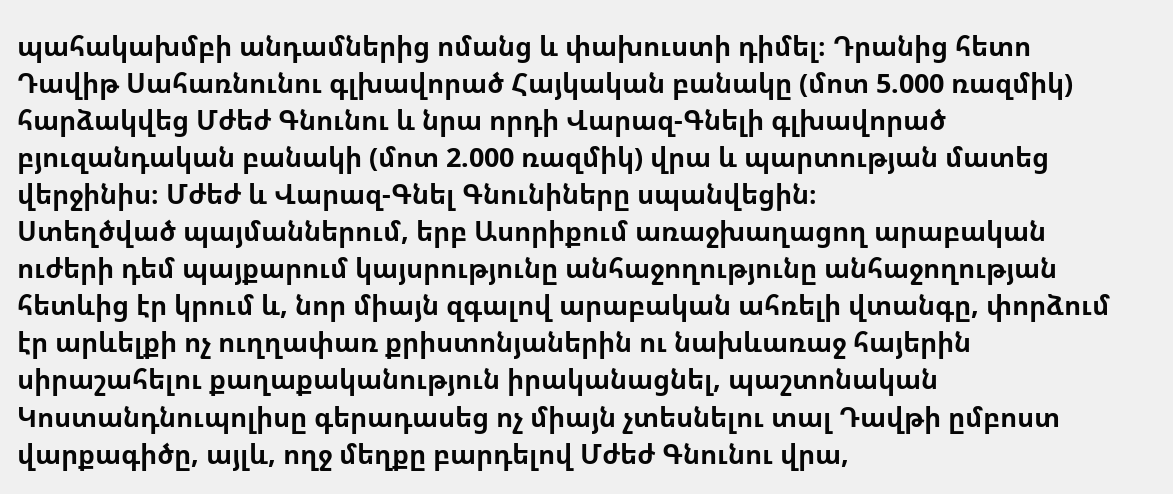պահակախմբի անդամներից ոմանց և փախուստի դիմել։ Դրանից հետո Դավիթ Սահառնունու գլխավորած Հայկական բանակը (մոտ 5.000 ռազմիկ) հարձակվեց Մժեժ Գնունու և նրա որդի Վարազ-Գնելի գլխավորած բյուզանդական բանակի (մոտ 2.000 ռազմիկ) վրա և պարտության մատեց վերջինիս։ Մժեժ և Վարազ-Գնել Գնունիները սպանվեցին։
Ստեղծված պայմաններում, երբ Ասորիքում առաջխաղացող արաբական ուժերի դեմ պայքարում կայսրությունը անհաջողությունը անհաջողության հետևից էր կրում և, նոր միայն զգալով արաբական ահռելի վտանգը, փորձում էր արևելքի ոչ ուղղափառ քրիստոնյաներին ու նախևառաջ հայերին սիրաշահելու քաղաքականություն իրականացնել, պաշտոնական Կոստանդնուպոլիսը գերադասեց ոչ միայն չտեսնելու տալ Դավթի ըմբոստ վարքագիծը, այլև, ողջ մեղքը բարդելով Մժեժ Գնունու վրա,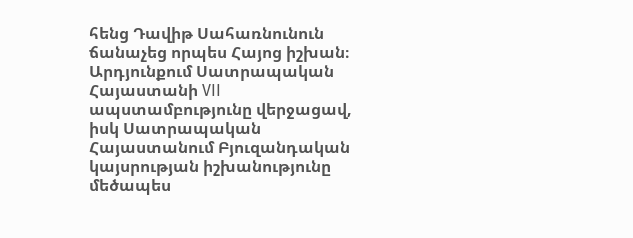հենց Դավիթ Սահառնունուն ճանաչեց որպես Հայոց իշխան։ Արդյունքում Սատրապական Հայաստանի VII ապստամբությունը վերջացավ, իսկ Սատրապական Հայաստանում Բյուզանդական կայսրության իշխանությունը մեծապես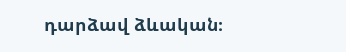դարձավ ձևական։